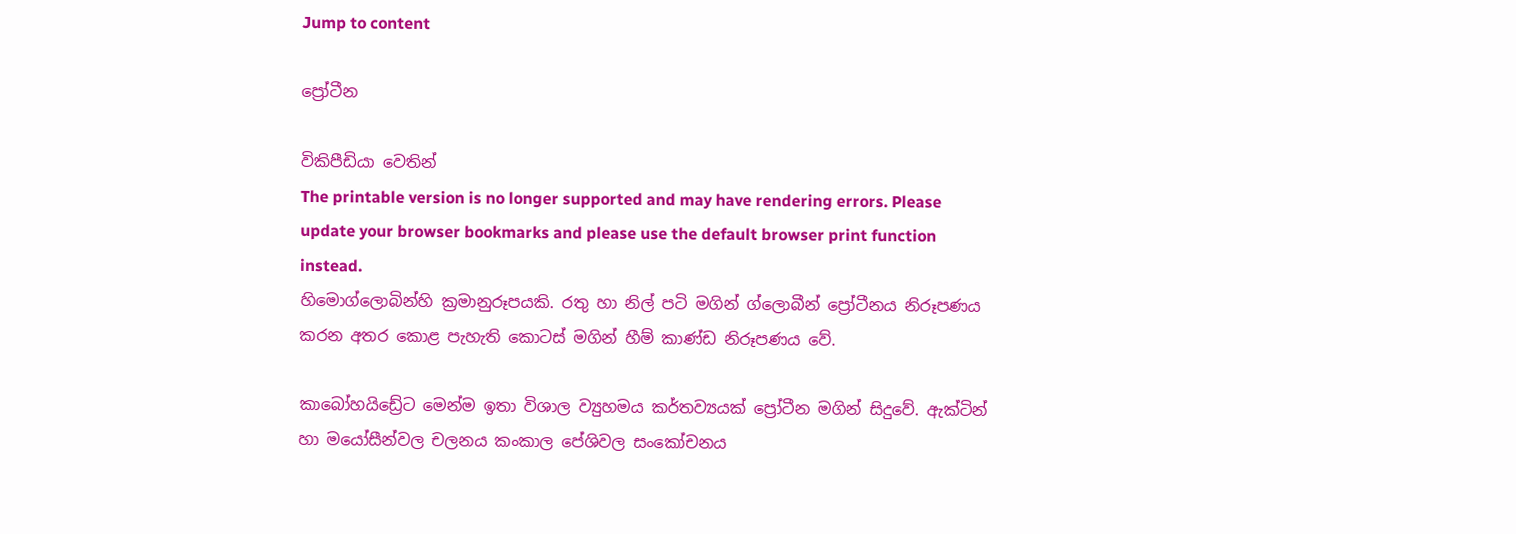Jump to content

ප්‍රෝටීන

විකිපීඩියා වෙතින්
The printable version is no longer supported and may have rendering errors. Please update your browser bookmarks and please use the default browser print function instead.
හිමොග්ලොබින්හි ක්‍රමානුරූපයකි. රතු හා නිල් පටි මගින් ග්ලොබීන් ප්‍රෝටීනය නිරූපණය කරන අතර කොළ පැහැති කොටස් මගින් හීම් කාණ්ඩ නිරූපණය වේ.

කාබෝහයිඩ්‍රේට මෙන්ම ඉතා විශාල ව්‍යුහමය කර්තව්‍යයක් ප්‍රෝටීන මගින් සිදුවේ. ඇක්ටින් හා මයෝසීන්වල චලනය කංකාල පේශිවල සංකෝචනය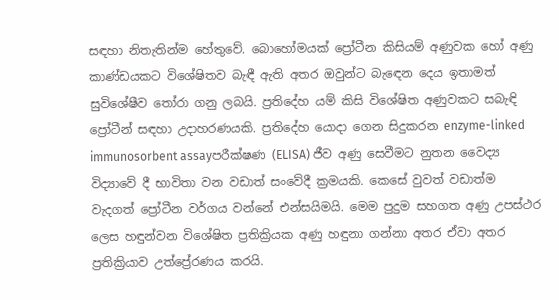සඳහා නිතැතින්ම හේතුවේ. බොහෝමයක් ප්‍රෝටීන කිසියම් අණුවක හෝ අණු කාණ්ඩයකට විශේෂිතව බැඳී ඇති අතර ඔවුන්ට බැඳෙන දෙය ඉතාමත් සුවිශේෂීව තෝරා ගනු ලබයි. ප්‍රතිදේහ යම් කිසි විශේෂිත අණුවකට සබැඳි ප්‍රෝටීන් සඳහා උදාහරණයකි. ප්‍රතිදේහ යොදා ගෙන සිදුකරන enzyme-linked immunosorbent assayපරීක්ෂණ (ELISA) ජීව අණු සෙවීමට නුතන වෛද්‍ය විද්‍යාවේ දී භාවිතා වන වඩාත් සංවේදී ක්‍රමයකි. කෙසේ වුවත් වඩාත්ම වැදගත් ප්‍රෝටීන වර්ගය වන්නේ එන්සයිමයි. මෙම පුදුම සහගත අණු උපස්ථර ලෙස හඳුන්වන විශේෂිත ප්‍රතික්‍රියක අණු හඳුනා ගන්නා අතර ඒවා අතර ප්‍රතික්‍රියාව උත්ප්‍රේරණය කරයි.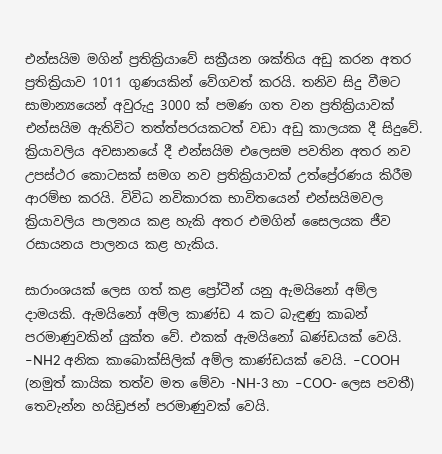එන්සයිම මගින් ප්‍රතික්‍රියාවේ සක්‍රීයන ශක්තිය අඩු කරන අතර ප්‍රතික්‍රියාව 1011 ගුණයකින් වේගවත් කරයි. තනිව සිදු වීමට සාමාන්‍යයෙන් අවුරුදු 3000 ක් පමණ ගත වන ප්‍රතික්‍රියාවක් එන්සයිම ඇතිවිට තත්ත්පරයකටත් වඩා අඩු කාලයක දී සිදුවේ. ක්‍රියාවලිය අවසානයේ දී එන්සයිම එලෙසම පවතින අතර නව උපස්ථර කොටසක් සමග නව ප්‍රතික්‍රියාවක් උත්ප්‍රේරණය කිරීම ආරම්භ කරයි. විවිධ නවිකාරක භාවිතයෙන් එන්සයිමවල ක්‍රියාවලිය පාලනය කළ හැකි අතර එමගින් සෛලයක ජීව රසායනය පාලනය කළ හැකිය.

සාරාංශයක් ලෙස ගත් කළ ප්‍රෝටීන් යනු ඇමයිනෝ අම්ල දාමයකි. ඇමයිනෝ අම්ල කාණ්ඩ 4 කට බැඳුණු කාබන් පරමාණුවකින් යුක්ත වේ. එකක් ඇමයිනෝ ඛණ්ඩයක් වෙයි. –NH2 අනික කාබොක්සිලික් අම්ල කාණ්ඩයක් වෙයි. –COOH (නමුත් කායික තත්ව මත මේවා -NH-3 හා –COO- ලෙස පවතී) තෙවැන්න හයිඩ්‍රජන් පරමාණුවක් වෙයි.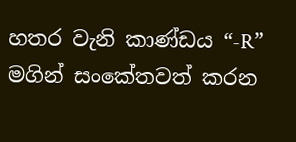හතර වැනි කාණ්ඩය “-R” මගින් සංකේතවත් කරන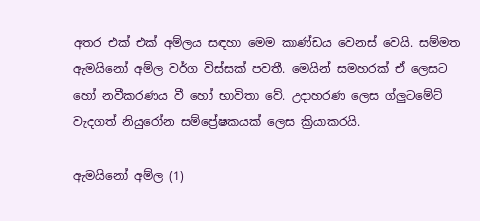අතර එක් එක් අම්ලය සඳහා මෙම කාණ්ඩය වෙනස් වෙයි. සම්මත ඇමයිනෝ අම්ල වර්ග විස්සක් පවතී. මෙයින් සමහරක් ඒ ලෙසට හෝ නවීකරණය වී හෝ භාවිතා වේ. උදාහරණ ලෙස ග්ලුටමේට් වැදගත් නියුරෝන සම්ප්‍රේෂකයක් ලෙස ක්‍රියාකරයි.

ඇමයිනෝ අම්ල (1)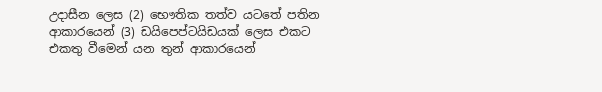උදාසීන ලෙස (2) භෞතික තත්ව යටතේ පතින ආකාරයෙන් (3) ඩයිපෙප්ටයිඩයක් ලෙස එකට එකතු වීමෙන් යන තුන් ආකාරයෙන්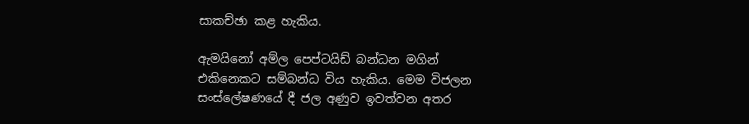සාකච්ඡා කළ හැකිය.

ඇමයිනෝ අම්ල පෙප්ටයිඩ් බන්ධන මගින් එකිනෙකට සම්බන්ධ විය හැකිය. මෙම විජලන සංස්ලේෂණයේ දී ජල අණුව ඉවත්වන අතර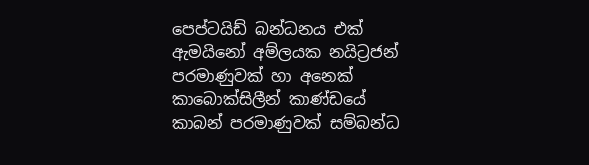පෙප්ටයිඩ් බන්ධනය එක් ඇමයිනෝ අම්ලයක නයිට්‍රජන් පරමාණුවක් හා අනෙක් කාබොක්සිලීන් කාණ්ඩයේ කාබන් පරමාණුවක් සම්බන්ධ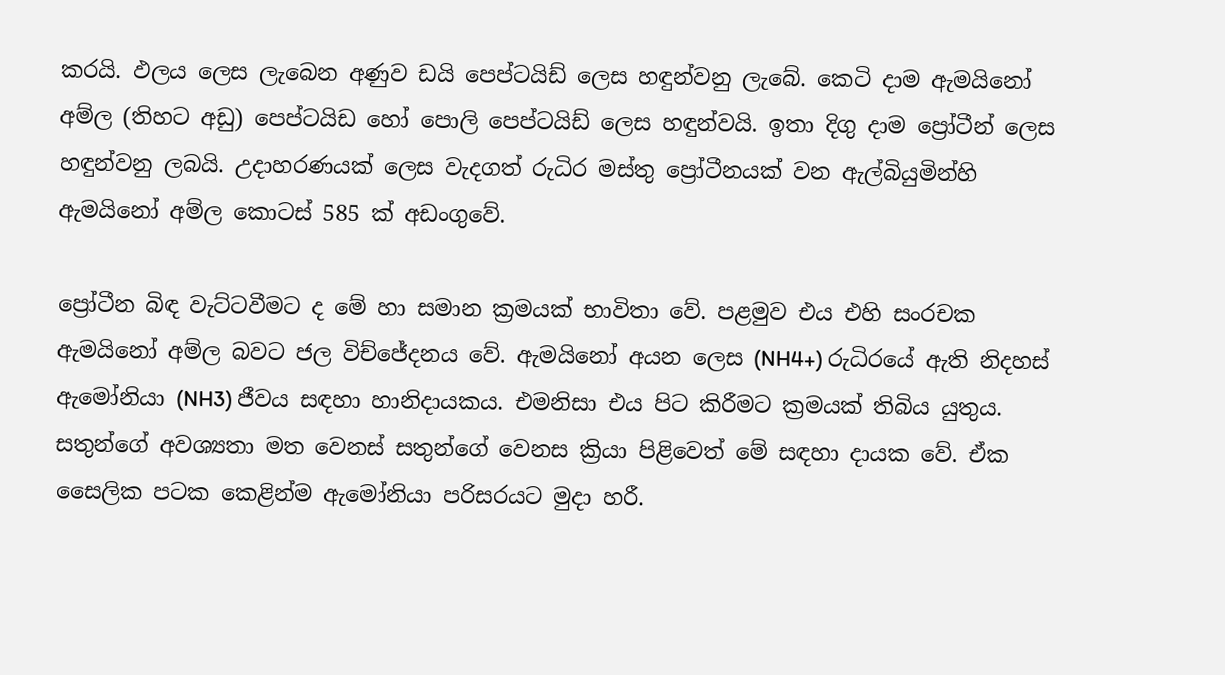කරයි. ඵලය ලෙස ලැබෙන අණුව ඩයි පෙප්ටයිඩ් ලෙස හඳුන්වනු ලැබේ. කෙටි දාම ඇමයිනෝ අම්ල (තිහට අඩු) පෙප්ටයිඩ ‍හෝ පොලි පෙප්ටයිඩ් ලෙස හඳුන්වයි. ඉතා දිගු දාම ප්‍රෝටීන් ලෙස හඳුන්වනු ලබයි. උදාහරණයක් ලෙස වැදගත් රුධිර මස්තු ප්‍රෝටීනයක් වන ඇල්බියුමින්හි ඇමයිනෝ අම්ල කොටස් 585 ක් අඩංගුවේ.

ප්‍රෝටීන බිඳ වැට්ටවීමට ද මේ හා සමාන ක්‍රමයක් භාවිතා වේ. පළමුව එය එහි සංරචක ඇමයිනෝ අම්ල බවට ජල විච්ජේදනය වේ. ඇමයිනෝ අයන ලෙස (NH4+) රුධිරයේ ඇති නිදහස් ඇමෝනියා (NH3) ජීවය සඳහා හානිදායකය. එමනිසා එය පිට කිරීමට ක්‍රමයක් තිබිය යුතුය. සතුන්ගේ අවශ්‍යතා මත වෙනස් සතුන්ගේ වෙනස ක්‍රියා පිළිවෙත් මේ සඳහා දායක වේ. ඒක සෛලික පටක කෙළින්ම ඇමෝනියා පරිසරයට මුදා හරී.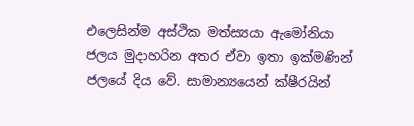එලෙසින්ම අස්ථික මත්ස්‍යයා ඇමෝනියා ජලය මුදාහරින අතර ඒවා ඉතා ඉක්මණින් ජලයේ දිය වේ. සාමාන්‍යයෙන් ක්ෂීරයින්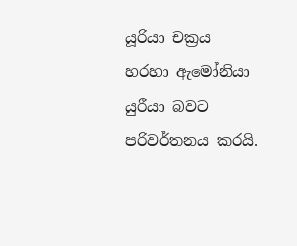යූරියා චක්‍රය හරහා ඇමෝනියා යුරීයා බවට පරිවර්තනය කරයි.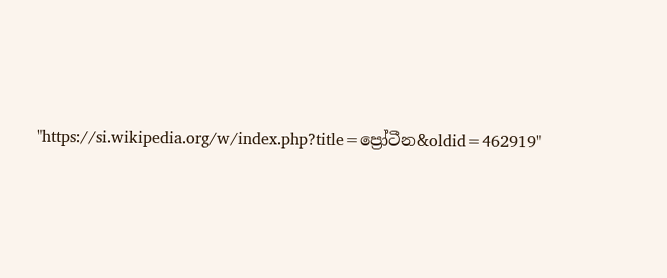"https://si.wikipedia.org/w/index.php?title=ප්‍රෝටීන&oldid=462919"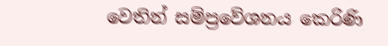වෙතින් සම්ප්‍රවේශනය කෙරිණි